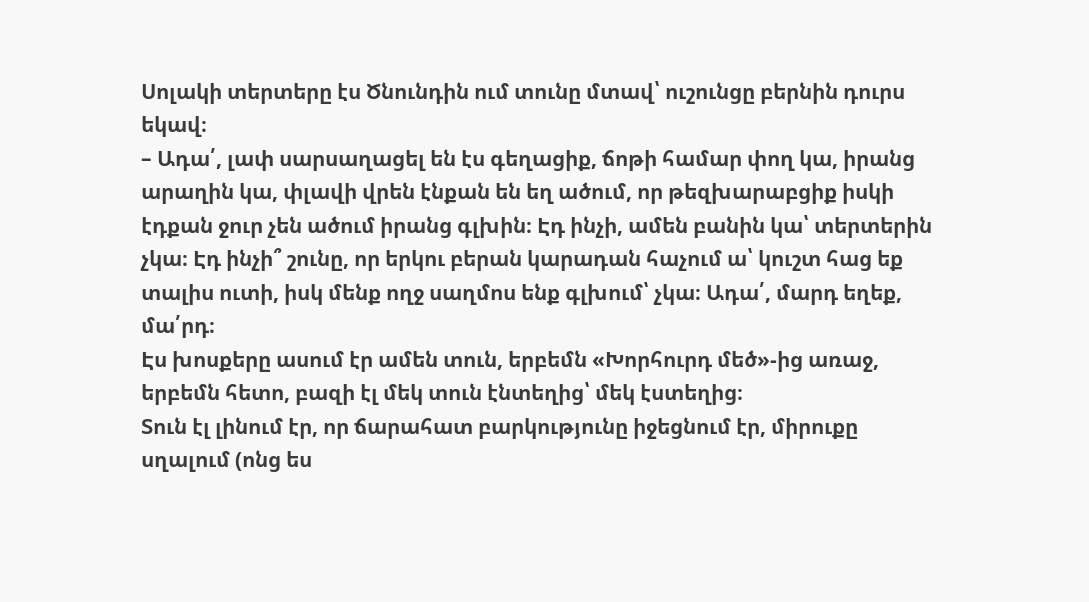Սոլակի տերտերը էս Ծնունդին ում տունը մտավ՝ ուշունցը բերնին դուրս եկավ։
– Ադա՛, լափ սարսաղացել են էս գեղացիք, ճոթի համար փող կա, իրանց արաղին կա, փլավի վրեն էնքան են եղ ածում, որ թեզխարաբցիք իսկի էդքան ջուր չեն ածում իրանց գլխին։ Էդ ինչի, ամեն բանին կա՝ տերտերին չկա։ Էդ ինչի՞ շունը, որ երկու բերան կարադան հաչում ա՝ կուշտ հաց եք տալիս ուտի, իսկ մենք ողջ սաղմոս ենք գլխում՝ չկա։ Ադա՛, մարդ եղեք, մա՛րդ։
Էս խոսքերը ասում էր ամեն տուն, երբեմն «Խորհուրդ մեծ»-ից առաջ, երբեմն հետո, բազի էլ մեկ տուն էնտեղից՝ մեկ էստեղից։
Տուն էլ լինում էր, որ ճարահատ բարկությունը իջեցնում էր, միրուքը սղալում (ոնց ես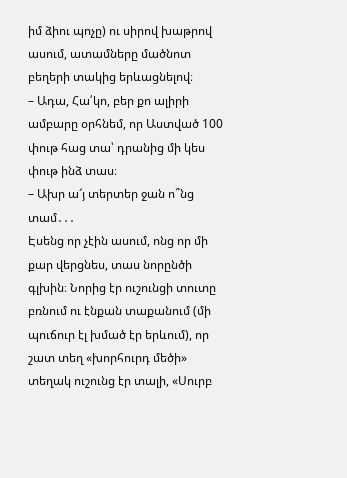իմ ձիու պոչը) ու սիրով խաթրով ասում, ատամները մածնոտ բեղերի տակից երևացնելով։
– Ադա, Հա՛կո, բեր քո ալիրի ամբարը օրհնեմ, որ Աստված 100 փութ հաց տա՝ դրանից մի կես փութ ինձ տաս։
– Ախր ա՜յ տերտեր ջան ո՞նց տամ․․․
Էսենց որ չէին ասում, ոնց որ մի քար վերցնես, տաս նորընծի գլխին։ Նորից էր ուշունցի տուտը բռնում ու էնքան տաքանում (մի պուճուր էլ խմած էր երևում), որ շատ տեղ «խորհուրդ մեծի» տեղակ ուշունց էր տալի, «Սուրբ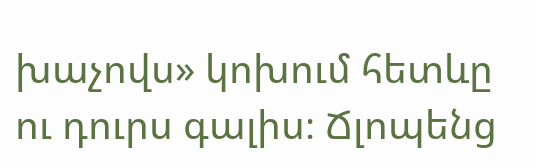խաչովս» կոխում հետևը ու դուրս գալիս։ Ճլոպենց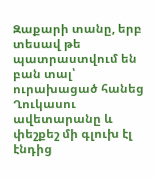Զաքարի տանը, երբ տեսավ թե պատրաստվում են բան տալ՝ ուրախացած հանեց Ղուկասու ավետարանը և փեշքեշ մի գլուխ էլ էնդից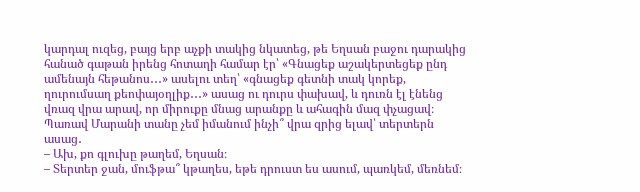կարդալ ուզեց, բայց երբ աչքի տակից նկատեց, թե Եղսան բաջու դարակից հանած գաթան իրենց հոտաղի համար էր՝ «Գնացեք աշակերտեցեք ընդ ամենայն հեթանոս․․․» ասելու տեղ՝ «գնացեք գետնի տակ կորեք, ղուրումսաղ քեոփայօղլիք․․․» ասաց ու դուրս փախավ, և դուռն էլ էնենց վռազ վրա արավ, որ միրուքը մնաց արանքը և ահագին մազ փչացավ։
Պառավ Մարանի տանը չեմ իմանում ինչի՞ վրա զրից ելավ՝ տերտերն ասաց․
– Ախ, քո գլուխը թաղեմ, Եղսան։
– Տերտեր ջան, մուֆթա՞ կթաղես, եթե դրուստ ես ասում, պառկեմ, մեռնեմ։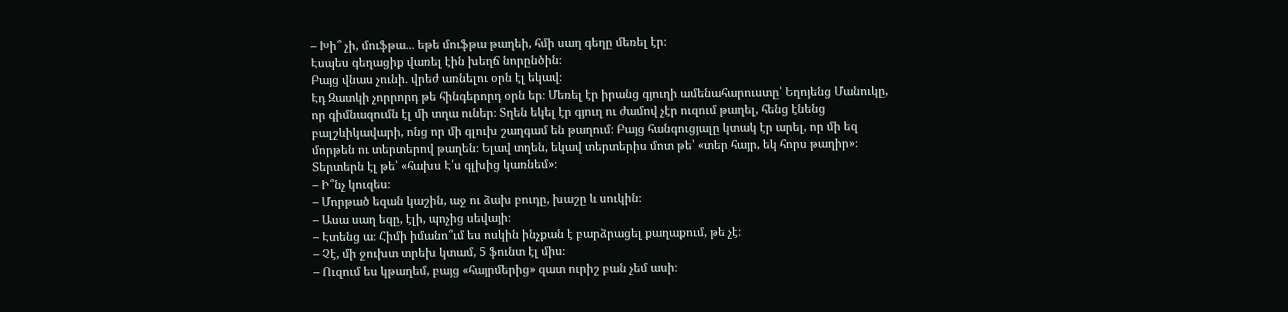– Խի՞ չի, մուֆթա․․․ եթե մուֆթա թաղեի, հմի սաղ գեղը մեռել էր։
Էսպես գեղացիք վառել էին խեղճ նորընծին։
Բայց վնաս չունի․ վրեժ առնելու օրն էլ եկավ։
Էդ Զատկի չորրորդ թե հինգերորդ օրն եր։ Մեռել էր իրանց գյուղի ամենահարուստը՝ Եղոյենց Մանուկը, որ գիմնազումն էլ մի տղա ուներ։ Տղեն եկել էր գյուղ ու ժամով չէր ուզում թաղել, հենց էնենց բալշևիկավարի, ոնց որ մի գլուխ շաղգամ են թաղում։ Բայց հանգուցյալը կտակ էր արել, որ մի եզ մորթեն ու տերտերով թաղեն։ Ելավ տղեն, եկավ տերտերիս մոտ թե՝ «տեր հայր, եկ հորս թաղիր»։
Տերտերն էլ թե՝ «հախս Է՛ս գլխից կառնեմ»։
– Ի՞նչ կուզես։
– Մորթած եզան կաշին, աջ ու ձախ բուդը, խաշը և սուկին։
– Ասա սաղ եզը, էլի, պոչից սեվայի։
– Էտենց ա։ Հիմի իմանո՞ւմ ես ոսկին ինչքան է բարձրացել քաղաքում, թե չէ։
– Չէ, մի ջուխտ տրեխ կտամ, 5 ֆունտ էլ միս։
– Ուզում ես կթաղեմ, բայց «հայրմերից» զատ ուրիշ բան չեմ ասի։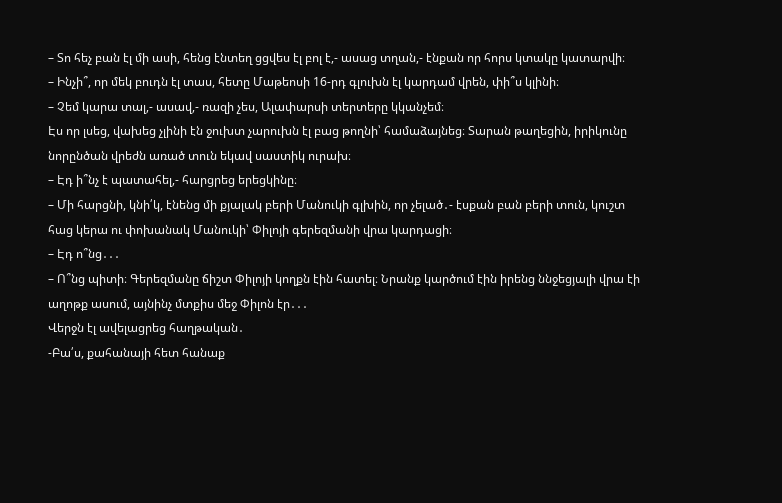– Տո հեչ բան էլ մի ասի, հենց էնտեղ ցցվես էլ բոլ է,- ասաց տղան,- էնքան որ հորս կտակը կատարվի։
– Ինչի՞, որ մեկ բուդն էլ տաս, հետը Մաթեոսի 16-րդ գլուխն էլ կարդամ վրեն, փի՞ս կլինի։
– Չեմ կարա տալ,- ասավ,- ռազի չես, Ալափարսի տերտերը կկանչեմ։
Էս որ լսեց, վախեց չլինի էն ջուխտ չարուխն էլ բաց թողնի՝ համաձայնեց։ Տարան թաղեցին, իրիկունը նորընծան վրեժն առած տուն եկավ սաստիկ ուրախ։
– Էդ ի՞նչ է պատահել,- հարցրեց երեցկինը։
– Մի հարցնի, կնի՛կ, էնենց մի քյալակ բերի Մանուկի գլխին, որ չելած․- էսքան բան բերի տուն, կուշտ հաց կերա ու փոխանակ Մանուկի՝ Փիլոյի գերեզմանի վրա կարդացի։
– Էդ ո՞նց․․․
– Ո՞նց պիտի։ Գերեզմանը ճիշտ Փիլոյի կողքն էին հատել։ Նրանք կարծում էին իրենց ննջեցյալի վրա էի աղոթք ասում, այնինչ մտքիս մեջ Փիլոն էր․․․
Վերջն էլ ավելացրեց հաղթական․
-Բա՛ս, քահանայի հետ հանաք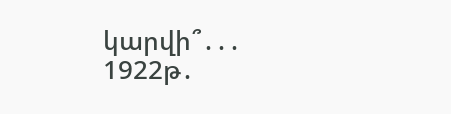կարվի՞․․․
1922թ․